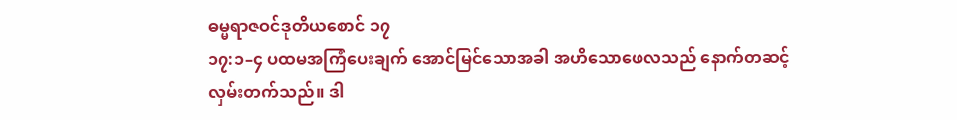ဓမ္မရာဇဝင်ဒုတိယစောင် ၁၇
၁၇:၁–၄ ပထမအကြံပေးချက် အောင်မြင်သောအခါ အဟိသောဖေလသည် နောက်တဆင့် လှမ်းတက်သည်။ ဒါ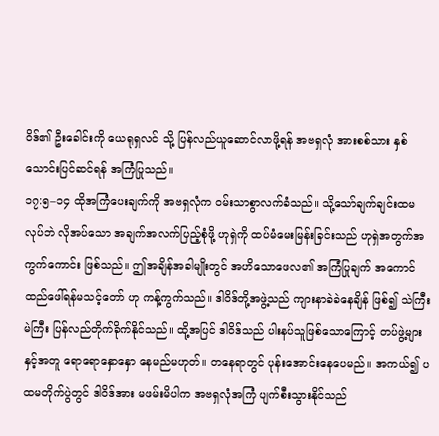ဝိဒ်၏ ဦးခေါင်းကို ယေရုရှလင် သို့ ပြန်လည်ယူဆောင်လာဖို့ရန် အဗရှလုံ အားစစ်သား နှစ်သောင်းပြင်ဆင်ရန် အကြံပြုသည်။
၁၇:၅–၁၄ ထိုအကြံပေးချက်ကို အဗရှလုံက ဝမ်းသာစွာလက်ခံသည်။ သို့သော်ချက်ချင်းထမလုပ်ဘဲ လိုအပ်သော အချက်အလက်ပြည့်စုံဖို့ ဟုရှဲကို ထပ်မံမေးမြန်းခြင်းသည် ဟုရှဲအတွက်အကွက်ကောင်း ဖြစ်သည်။ ဤအချိန်အခါမျိုးတွင် အဟိသောဖေလ၏ အကြံပြုချက် အကောင်ထည်ဖေါ်ရန်မသင့်တော် ဟု ကန့်ကွက်သည်။ ဒါဝိဒ်တို့အဖွဲ့သည် ကျားနာခဲခဲနေချိန် ဖြစ်၍ သဲကြီးမဲကြီး ပြန်လည်တိုက်ခိုက်နိုင်သည်။ ထို့အပြင် ဒါဝိဒ်သည် ပါးနပ်သူဖြစ်သောကြောင့် တပ်ဖွဲ့များနှင့်အတူ ရောရောနှောနှော နေမည်မဟုတ်။ တနေရာတွင် ပုန်းအောင်းနေပေမည်။ အကယ်၍ ပထမတိုက်ပွဲတွင် ဒါဝိဒ်အား မဖမ်းမိပါက အဗရှလုံအကြံ ပျက်စီးသွားနိုင်သည်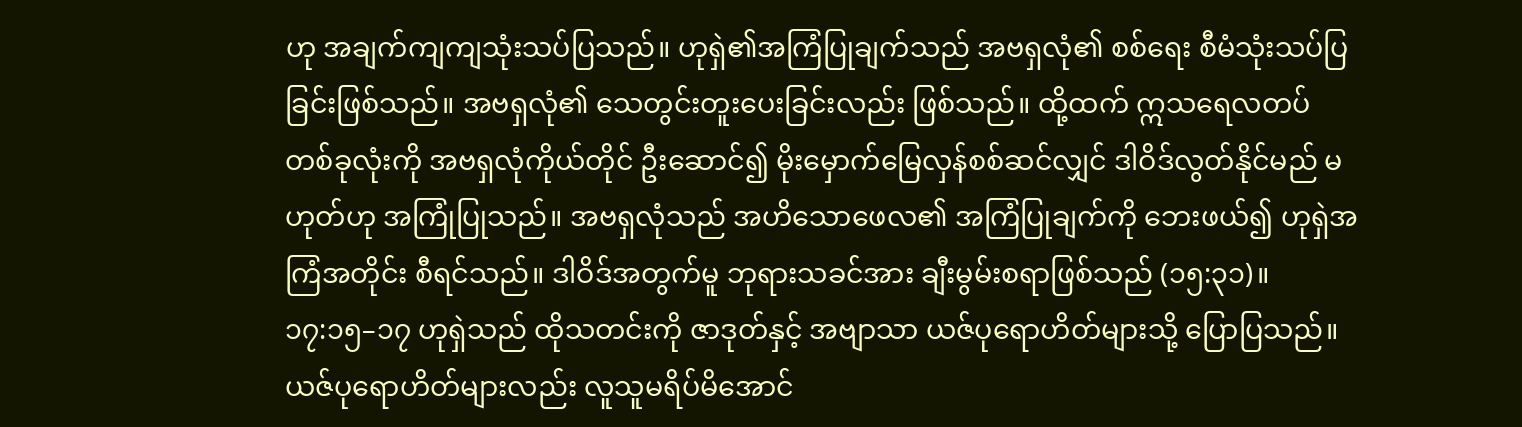ဟု အချက်ကျကျသုံးသပ်ပြသည်။ ဟုရှဲ၏အကြံပြုချက်သည် အဗရှလုံ၏ စစ်ရေး စီမံသုံးသပ်ပြခြင်းဖြစ်သည်။ အဗရှလုံ၏ သေတွင်းတူးပေးခြင်းလည်း ဖြစ်သည်။ ထို့ထက် ဣသရေလတပ် တစ်ခုလုံးကို အဗရှလုံကိုယ်တိုင် ဦးဆောင်၍ မိုးမှောက်မြေလှန်စစ်ဆင်လျှင် ဒါဝိဒ်လွတ်နိုင်မည် မဟုတ်ဟု အကြုံပြုသည်။ အဗရှလုံသည် အဟိသောဖေလ၏ အကြံပြုချက်ကို ဘေးဖယ်၍ ဟုရှဲအကြံအတိုင်း စီရင်သည်။ ဒါဝိဒ်အတွက်မူ ဘုရားသခင်အား ချီးမွမ်းစရာဖြစ်သည် (၁၅:၃၁)။
၁၇:၁၅–၁၇ ဟုရှဲသည် ထိုသတင်းကို ဇာဒုတ်နှင့် အဗျာသာ ယဇ်ပုရောဟိတ်များသို့ ပြောပြသည်။ ယဇ်ပုရောဟိတ်များလည်း လူသူမရိပ်မိအောင်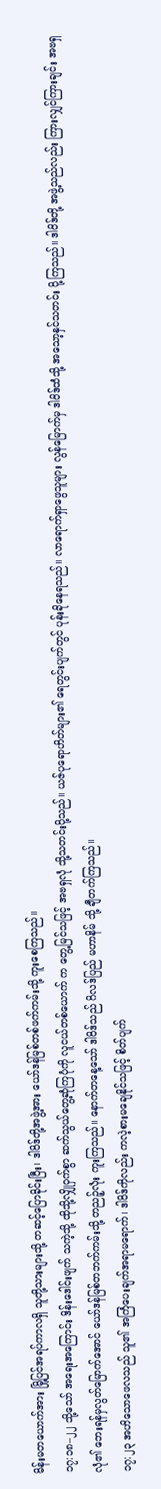မိန်းမတယောက်အား မြို့ပြင်အရပ်ကာလရှိ သူတို့သားများသို့ တဆင့်ပြောခိုင်းပြီး၊ ဒါဝိဒ်တို့အဖွဲ့အား ယော်ဒန်မြစ်တစ်ဖက်ကမ်းသို့ ကူးစေကြသည်။
၁၇:၁၈–၂၂ သို့သော် အရေးအကြောင်း ဒိန်းဒေါင်းဖျက် သကဲ့သို့ ထိုသို့လျှိုဝှက်စွာ ဆက်သွယ်တွေ့ဆုံကြပုံကို လူငယ်တစ်ယောက် က တွေ့မြင်သဖြင့် အဗရှလုံ သို့သတင်းပို့သည်။ ယဇ်ပုရောဟိတ်များ၏ ရေတွင်းပျက်တွင် ပုန်းခိုနေရသည်။ လာရောက်ရှာဖွေသူများ လွန်မြောက်မှ ဒါဝိဒ်ထံသို့ အသော့နှင်သတင်း ပို့ကြသည်။ ဒါဝိဒ်တို့ အဖွဲ့သည်လည်း ကြားလျှင်ကြားချင်း အဗရှလုံ၏ ဘေးရန်မှလွတ်မြောက်အောင် ယော်ဒန်မြစ်တဘက်ကမ်းသို့ တညဉ့်လုံး ကူးကြသည်။ နောက်တနေ့သော် ဒါဝိဒ်သည် ဂိလဒ်ပြည် မဟာနိမ် သို့ ချီတက်ကြသည်။
၁၇:၂၃ အဟိသောဖေလသည် သူ၏ အကြံပေးချက်အရာမရောက်၊ ဒါဝိဒ်ကိုလည်း ကလဲ့စားမချေနိုင်သဖြင့် စိတ်ပျက်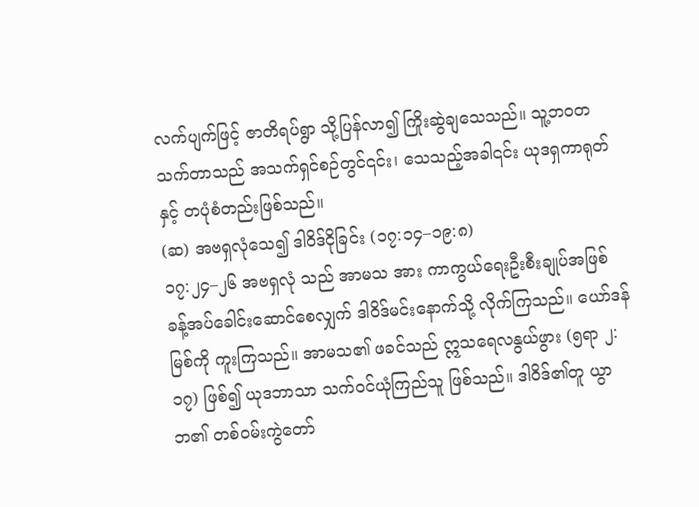လက်ပျက်ဖြင့် ဇာတိရပ်ရွာ သို့ပြန်လာ၍ ကြိုးဆွဲချသေသည်။ သူ့ဘဝတသက်တာသည် အသက်ရှင်စဉ်တွင်၎င်း၊ သေသည့်အခါ၎င်း ယုဒရှကာရုတ်နှင့် တပုံစံတည်းဖြစ်သည်။
(ဆ) အဗရှလုံသေ၍ ဒါဝိဒ်ငိုခြင်း (၁၇:၁၄–၁၉:၈)
၁၇:၂၄–၂၆ အဗရှလုံ သည် အာမသ အား ကာကွယ်ရေးဦးစီးချုပ်အဖြစ် ခန့်အပ်ခေါင်းဆောင်စေလျှက် ဒါဝိဒ်မင်းနောက်သို့ လိုက်ကြသည်။ ယော်ဒန်မြစ်ကို ကူးကြသည်။ အာမသ၏ ဖခင်သည် ဣသရေလနွယ်ဖွား (၅ရာ ၂:၁၇) ဖြစ်၍ ယုဒဘာသာ သက်ဝင်ယုံကြည်သူ ဖြစ်သည်။ ဒါဝိဒ်၏တူ ယွာဘ၏ တစ်ဝမ်းကွဲတော်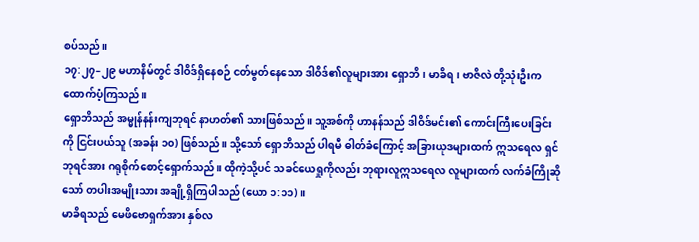စပ်သည်။
၁၇:၂၇–၂၉ မဟာနိမ်တွင် ဒါဝိဒ်ရှိနေစဉ် ငတ်မွတ်နေသော ဒါဝိဒ်၏လူများအား ရှောဘိ၊ မာခိရ၊ ဗာဇိလဲ တို့သုံးဦးက ထောက်ပံ့ကြသည်။
ရှောဘိသည် အမ္မုန်နန်းကျဘုရင် နာဟတ်၏ သားဖြစ်သည်။ သူ့အစ်ကို ဟာနန်သည် ဒါဝိဒ်မင်း၏ ကောင်းကြီးပေးခြင်းကို ငြင်းပယ်သူ (အခန်း ၁၀) ဖြစ်သည်။ သို့သော် ရှောဘိသည် ပါရမီ ဓါတ်ခံကြောင့် အခြားယုဒများထက် ဣသရေလ ရှင်ဘုရင်အား ဂရုစိုက်စောင့်ရှောက်သည်။ ထိုကဲ့သို့ပင် သခင်ယေရှုကိုလည်း ဘုရားလူဣသရေလ လူများထက် လက်ခံကြိုဆိုသော် တပါးအမျိုးသား အချို့ရှိကြပါသည် (ယော ၁:၁၁)။
မာခိရသည် မေဖိဗောရှက်အား နှစ်လ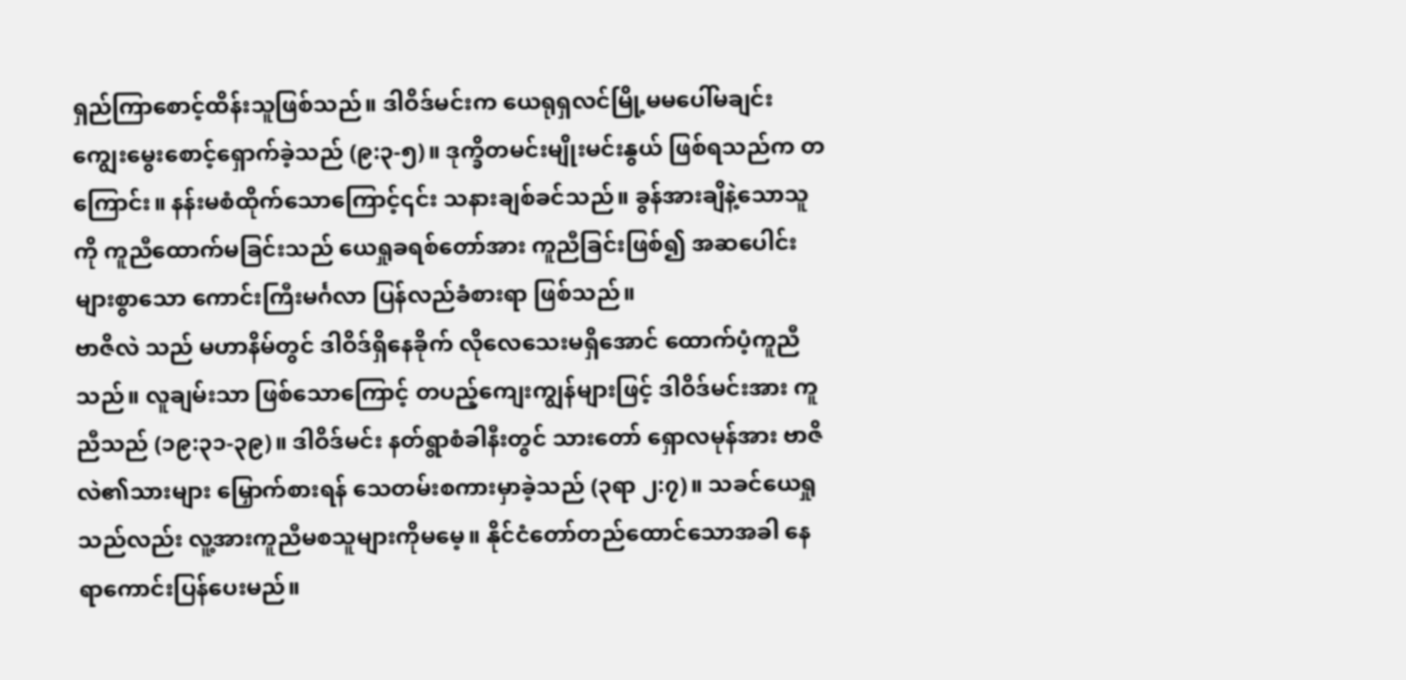ရှည်ကြာစောင့်ထိန်းသူဖြစ်သည်။ ဒါဝိဒ်မင်းက ယေရုရှလင်မြို့မမပေါ်မချင်း ကျွေးမွေးစောင့်ရှောက်ခဲ့သည် (၉:၃-၅)။ ဒုက္ခိတမင်းမျိုးမင်းနွယ် ဖြစ်ရသည်က တကြောင်း။ နန်းမစံထိုက်သောကြောင့်၎င်း သနားချစ်ခင်သည်။ ခွန်အားချိနဲ့သောသူကို ကူညီထောက်မခြင်းသည် ယေရှုခရစ်တော်အား ကူညီခြင်းဖြစ်၍ အဆပေါင်းများစွာသော ကောင်းကြီးမင်္ဂလာ ပြန်လည်ခံစားရာ ဖြစ်သည်။
ဗာဇိလဲ သည် မဟာနိမ်တွင် ဒါဝိဒ်ရှိနေခိုက် လိုလေသေးမရှိအောင် ထောက်ပံ့ကူညီသည်။ လူချမ်းသာ ဖြစ်သောကြောင့် တပည့်ကျေးကျွန်များဖြင့် ဒါဝိဒ်မင်းအား ကူညီသည် (၁၉:၃၁-၃၉)။ ဒါဝိဒ်မင်း နတ်ရွာစံခါနီးတွင် သားတော် ရှောလမုန်အား ဗာဇိလဲ၏သားများ မြှောက်စားရန် သေတမ်းစကားမှာခဲ့သည် (၃ရာ ၂:၇)။ သခင်ယေရှုသည်လည်း လူ့အားကူညီမစသူများကိုမမေ့။ နိုင်ငံတော်တည်ထောင်သောအခါ နေရာကောင်းပြန်ပေးမည်။